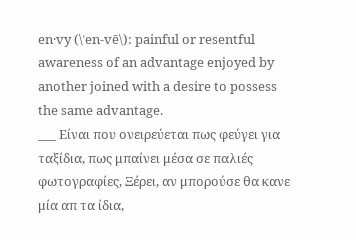en·vy (\ˈen-vē\): painful or resentful awareness of an advantage enjoyed by another joined with a desire to possess the same advantage.
___ Είναι που ονειρεύεται πως φεύγει για ταξίδια, πως μπαίνει μέσα σε παλιές φωτογραφίες, Ξέρει, αν μπορούσε θα κανε μία απ τα ίδια,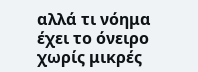αλλά τι νόημα έχει το όνειρο χωρίς μικρές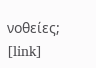νοθείες; [link]